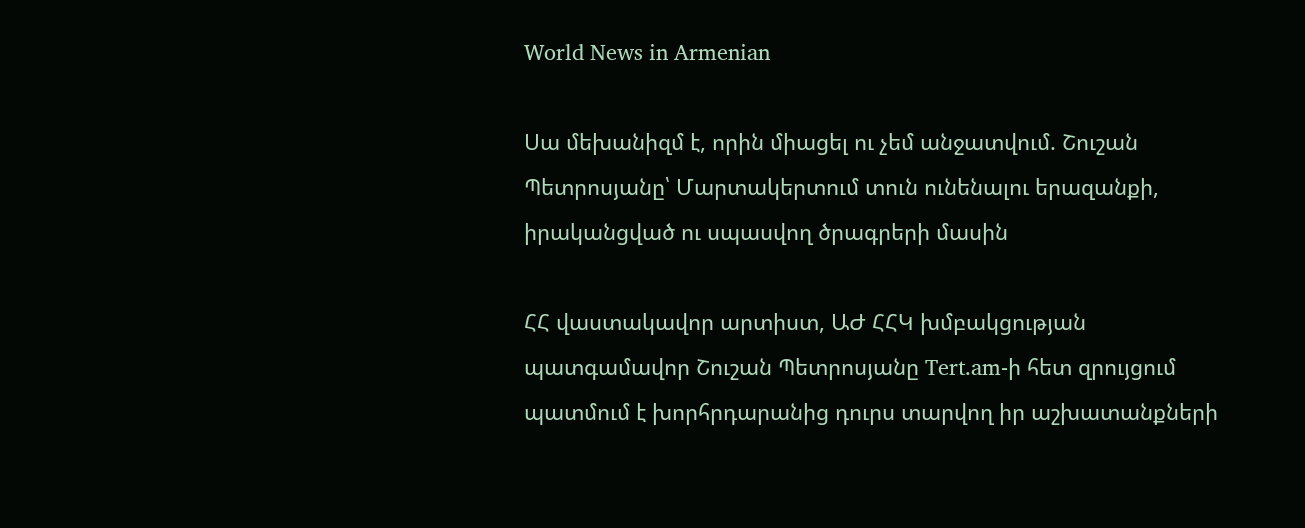World News in Armenian

Սա մեխանիզմ է, որին միացել ու չեմ անջատվում. Շուշան Պետրոսյանը՝ Մարտակերտում տուն ունենալու երազանքի, իրականցված ու սպասվող ծրագրերի մասին

ՀՀ վաստակավոր արտիստ, ԱԺ ՀՀԿ խմբակցության պատգամավոր Շուշան Պետրոսյանը Tert.am-ի հետ զրույցում պատմում է խորհրդարանից դուրս տարվող իր աշխատանքների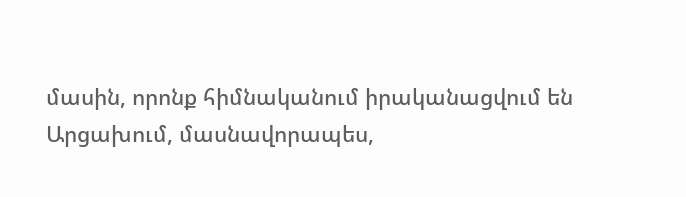մասին, որոնք հիմնականում իրականացվում են Արցախում, մասնավորապես,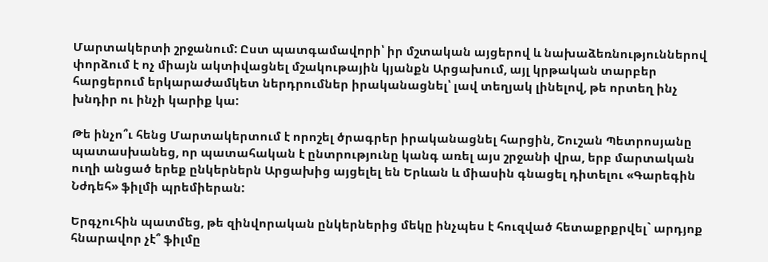Մարտակերտի շրջանում: Ըստ պատգամավորի՝ իր մշտական այցերով և նախաձեռնություններով փորձում է ոչ միայն ակտիվացնել մշակութային կյանքն Արցախում, այլ կրթական տարբեր հարցերում երկարաժամկետ ներդրումներ իրականացնել՝ լավ տեղյակ լինելով, թե որտեղ ինչ խնդիր ու ինչի կարիք կա:

Թե ինչո՞ւ հենց Մարտակերտում է որոշել ծրագրեր իրականացնել հարցին, Շուշան Պետրոսյանը պատասխանեց, որ պատահական է ընտրությունը կանգ առել այս շրջանի վրա, երբ մարտական ուղի անցած երեք ընկերներն Արցախից այցելել են Երևան և միասին գնացել դիտելու «Գարեգին Նժդեհ» ֆիլմի պրեմիերան:

Երգչուհին պատմեց, թե զինվորական ընկերներից մեկը ինչպես է հուզված հետաքրքրվել` արդյոք հնարավոր չէ՞ ֆիլմը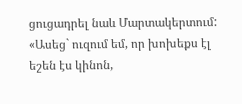ցուցադրել նաև Մարտակերտում: «Ասեց` ուզում եմ, որ խոխեքս էլ եշեն էս կինոն,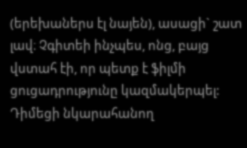(երեխաներս էլ նայեն), ասացի` շատ լավ։ Չգիտեի ինչպես, ոնց, բայց վստահ էի, որ պետք է ֆիլմի ցուցադրությունը կազմակերպել: Դիմեցի նկարահանող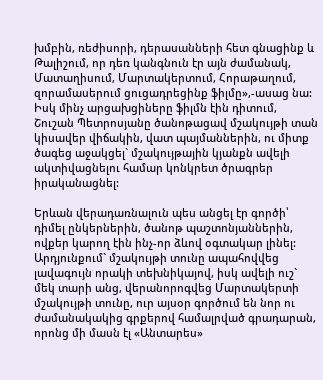խմբին, ռեժիսորի, դերասանների հետ գնացինք և Թալիշում, որ դեռ կանգնուն էր այն ժամանակ, Մատաղիսում, Մարտակերտում, Հորաթաղում, զորամասերում ցուցադրեցինք ֆիլմը»,-ասաց նա: Իսկ մինչ արցախցիները ֆիլմն էին դիտում, Շուշան Պետրոսյանը ծանոթացավ մշակույթի տան կիսավեր վիճակին, վատ պայմաններին, ու միտք ծագեց աջակցել` մշակույթային կյանքն ավելի ակտիվացնելու համար կոնկրետ ծրագրեր իրականացնել:

Երևան վերադառնալուն պես անցել էր գործի՝ դիմել ընկերներին, ծանոթ պաշտոնյաններին, ովքեր կարող էին ինչ-որ ձևով օգտակար լինել: Արդյունքում` մշակույթի տունը ապահովվեց լավագույն որակի տեխնիկայով, իսկ ավելի ուշ` մեկ տարի անց, վերանորոգվեց Մարտակերտի մշակույթի տունը, ուր այսօր գործում են նոր ու ժամանակակից գրքերով համալրված գրադարան, որոնց մի մասն էլ «Անտարես»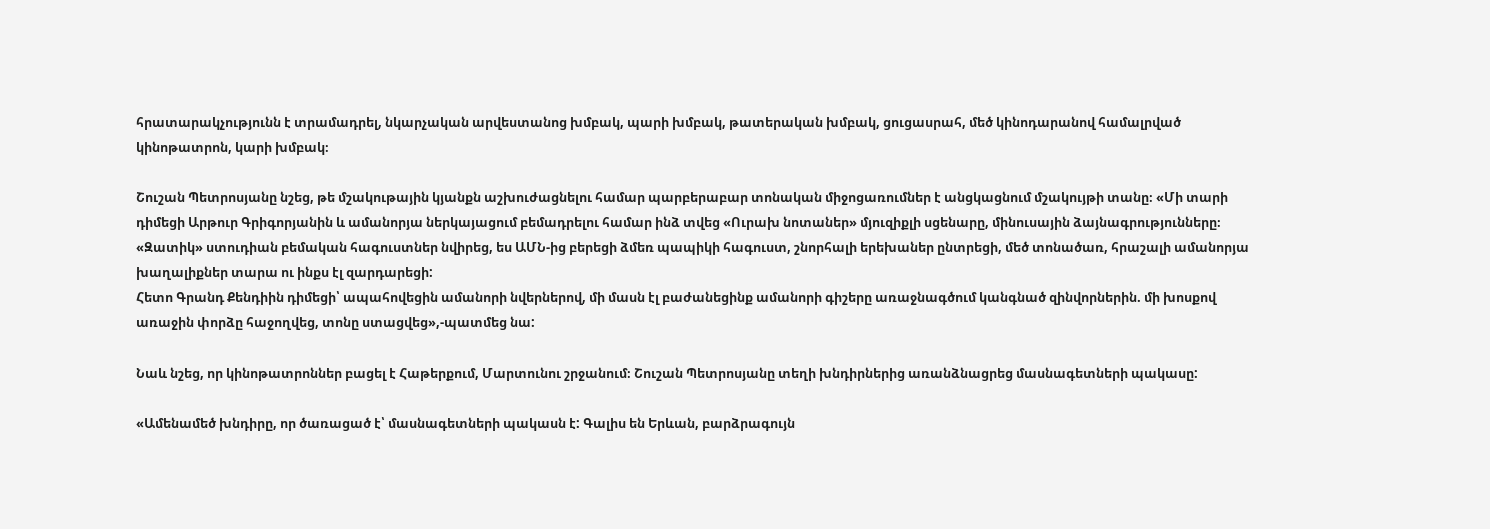հրատարակչությունն է տրամադրել, նկարչական արվեստանոց խմբակ, պարի խմբակ, թատերական խմբակ, ցուցասրահ, մեծ կինոդարանով համալրված կինոթատրոն, կարի խմբակ։

Շուշան Պետրոսյանը նշեց, թե մշակութային կյանքն աշխուժացնելու համար պարբերաբար տոնական միջոցառումներ է անցկացնում մշակույթի տանը։ «Մի տարի դիմեցի Արթուր Գրիգորյանին և ամանորյա ներկայացում բեմադրելու համար ինձ տվեց «Ուրախ նոտաներ» մյուզիքլի սցենարը, մինուսային ձայնագրությունները։ «Զատիկ» ստուդիան բեմական հագուստներ նվիրեց, ես ԱՄՆ-ից բերեցի ձմեռ պապիկի հագուստ, շնորհալի երեխաներ ընտրեցի, մեծ տոնածառ, հրաշալի ամանորյա խաղալիքներ տարա ու ինքս էլ զարդարեցի:
Հետո Գրանդ Քենդիին դիմեցի՝ ապահովեցին ամանորի նվերներով, մի մասն էլ բաժանեցինք ամանորի գիշերը առաջնագծում կանգնած զինվորներին. մի խոսքով առաջին փորձը հաջողվեց, տոնը ստացվեց»,-պատմեց նա:

Նաև նշեց, որ կինոթատրոններ բացել է Հաթերքում, Մարտունու շրջանում։ Շուշան Պետրոսյանը տեղի խնդիրներից առանձնացրեց մասնագետների պակասը:

«Ամենամեծ խնդիրը, որ ծառացած է՝ մասնագետների պակասն է: Գալիս են Երևան, բարձրագույն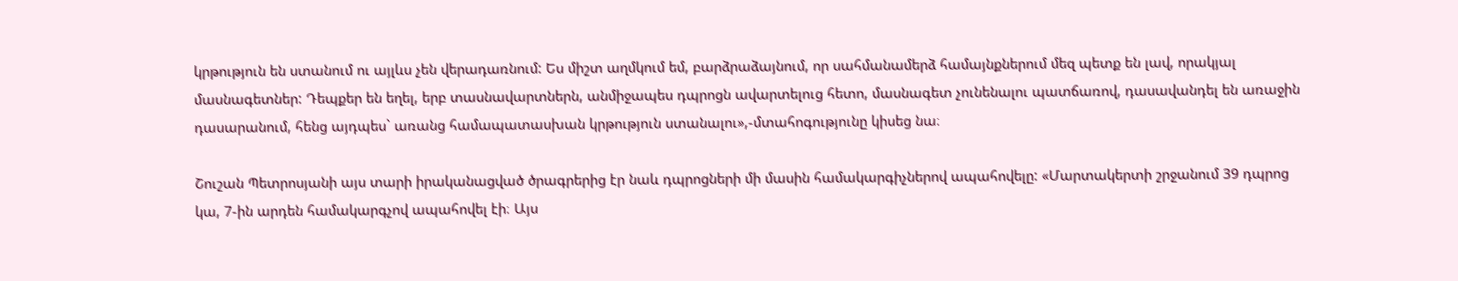կրթություն են ստանում ու այլևս չեն վերադառնում: Ես միշտ աղմկում եմ, բարձրաձայնում, որ սահմանամերձ համայնքներում մեզ պետք են լավ, որակյալ մասնագետներ: Դեպքեր են եղել, երբ տասնավարտներն, անմիջապես դպրոցն ավարտելուց հետո, մասնագետ չունենալու պատճառով, դասավանդել են առաջին դասարանում, հենց այդպես` առանց համապատասխան կրթություն ստանալու»,-մտահոգությունը կիսեց նա։

Շուշան Պետրոսյանի այս տարի իրականացված ծրագրերից էր նաև դպրոցների մի մասին համակարգիչներով ապահովելը: «Մարտակերտի շրջանում 39 դպրոց կա, 7-ին արդեն համակարգչով ապահովել էի։ Այս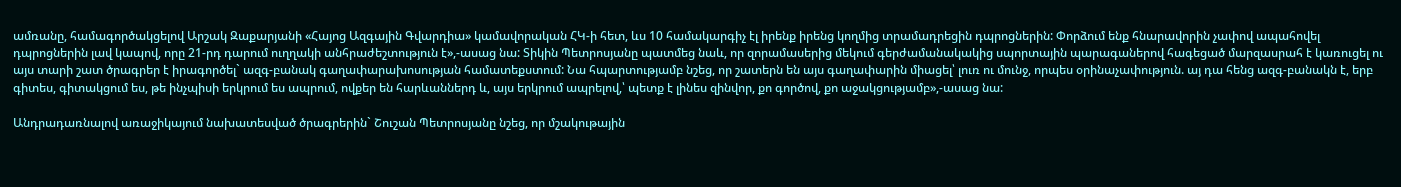ամռանը, համագործակցելով Արշակ Զաքարյանի «Հայոց Ազգային Գվարդիա» կամավորական ՀԿ-ի հետ, ևս 10 համակարգիչ էլ իրենք իրենց կողմից տրամադրեցին դպրոցներին: Փորձում ենք հնարավորին չափով ապահովել դպրոցներին լավ կապով, որը 21-րդ դարում ուղղակի անհրաժեշտություն է»,-ասաց նա: Տիկին Պետրոսյանը պատմեց նաև, որ զորամասերից մեկում գերժամանակակից սպորտային պարագաներով հագեցած մարզասրահ է կառուցել ու այս տարի շատ ծրագրեր է իրագործել` ազգ-բանակ գաղափարախոսության համատեքստում: Նա հպարտությամբ նշեց, որ շատերն են այս գաղափարին միացել՝ լուռ ու մունջ, որպես օրինաչափություն. այ դա հենց ազգ-բանակն է, երբ գիտես, գիտակցում ես, թե ինչպիսի երկրում ես ապրում, ովքեր են հարևաններդ և, այս երկրում ապրելով,՝ պետք է լինես զինվոր, քո գործով, քո աջակցությամբ»,-ասաց նա:

Անդրադառնալով առաջիկայում նախատեսված ծրագրերին` Շուշան Պետրոսյանը նշեց, որ մշակութային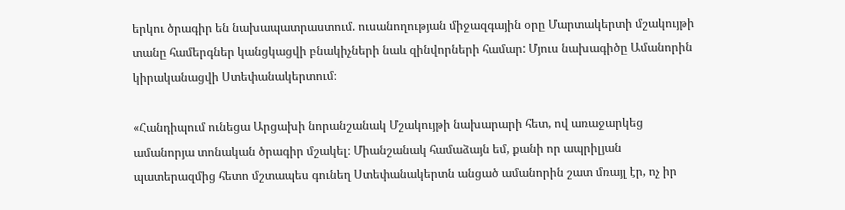երկու ծրագիր են նախապատրաստում. ուսանողության միջազգային օրը Մարտակերտի մշակույթի տանը համերգներ կանցկացվի բնակիչների նաև զինվորների համար: Մյուս նախագիծը Ամանորին կիրականացվի Ստեփանակերտում։

«Հանդիպում ունեցա Արցախի նորանշանակ Մշակույթի նախարարի հետ, ով առաջարկեց ամանորյա տոնական ծրագիր մշակել։ Միանշանակ համաձայն եմ, քանի որ ապրիլյան պատերազմից հետո մշտապես գունեղ Ստեփանակերտն անցած ամանորին շատ մռայլ էր, ոչ իր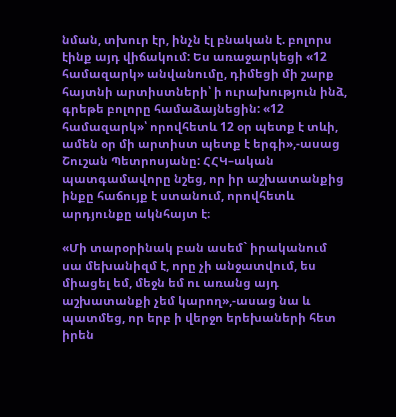նման, տխուր էր, ինչն էլ բնական է. բոլորս էինք այդ վիճակում: Ես առաջարկեցի «12 համազարկ» անվանումը, դիմեցի մի շարք հայտնի արտիստների՝ ի ուրախություն ինձ, գրեթե բոլորը համաձայնեցին: «12 համազարկ»՝ որովհետև 12 օր պետք է տևի, ամեն օր մի արտիստ պետք է երգի»,-ասաց Շուշան Պետրոսյանը: ՀՀԿ–ական պատգամավորը նշեց, որ իր աշխատանքից ինքը հաճույք է ստանում, որովհետև արդյունքը ակնհայտ է։

«Մի տարօրինակ բան ասեմ` իրականում սա մեխանիզմ է, որը չի անջատվում, ես միացել եմ, մեջն եմ ու առանց այդ աշխատանքի չեմ կարող»,-ասաց նա և պատմեց, որ երբ ի վերջո երեխաների հետ իրեն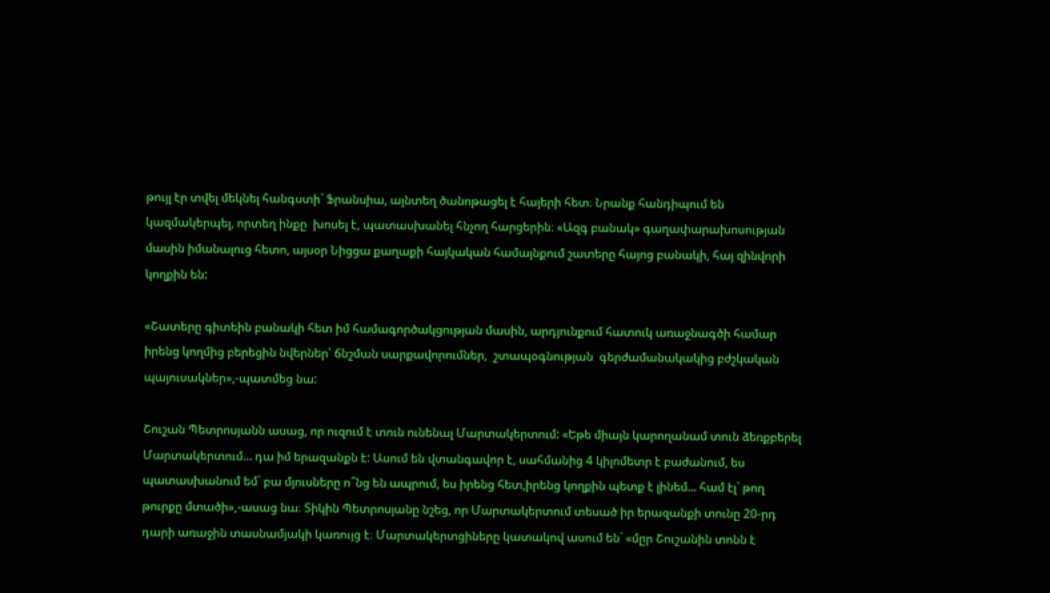թույլ էր տվել մեկնել հանգստի` Ֆրանսիա, այնտեղ ծանոթացել է հայերի հետ։ Նրանք հանդիպում են կազմակերպել, որտեղ ինքը  խոսել է, պատասխանել հնչող հարցերին։ «Ազգ բանակ» գաղափարախոսության մասին իմանալուց հետո, այսօր Նիցցա քաղաքի հայկական համայնքում շատերը հայոց բանակի, հայ զինվորի կողքին են:

«Շատերը գիտեին բանակի հետ իմ համագործակցության մասին, արդյունքում հատուկ առաջնագծի համար իրենց կողմից բերեցին նվերներ՝ ճնշման սարքավորումներ,  շտապօգնության  գերժամանակակից բժշկական պայուսակներ»,-պատմեց նա:

Շուշան Պետրոսյանն ասաց, որ ուզում է տուն ունենալ Մարտակերտում: «Եթե միայն կարողանամ տուն ձեռքբերել Մարտակերտում… դա իմ երազանքն է: Ասում են վտանգավոր է, սահմանից 4 կիլոմետր է բաժանում, ես պատասխանում եմ` բա մյուսները ո՞նց են ապրում, ես իրենց հետ,իրենց կողքին պետք է լինեմ... համ էլ` թող թուրքը մտածի»,-ասաց նա։ Տիկին Պետրոսյանը նշեց, որ Մարտակերտում տեսած իր երազանքի տունը 20-րդ դարի առաջին տասնամյակի կառույց է։ Մարտակերտցիները կատակով ասում են` «մըր Շուշանին տոնն է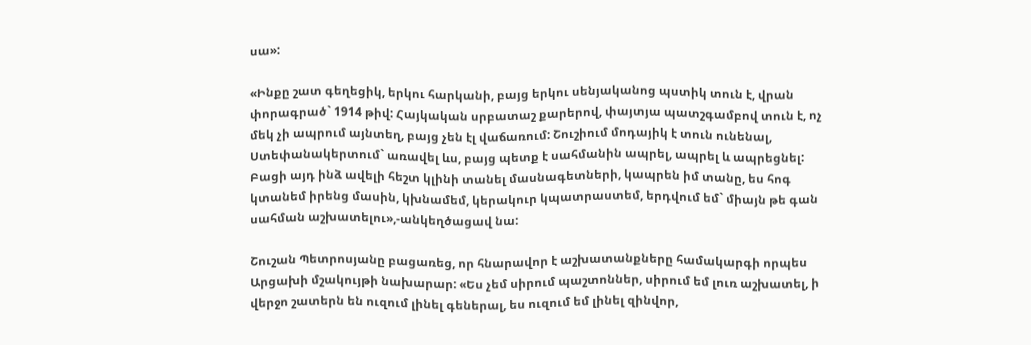սա»:

«Ինքը շատ գեղեցիկ, երկու հարկանի, բայց երկու սենյականոց պստիկ տուն է, վրան փորագրած` 1914 թիվ: Հայկական սրբատաշ քարերով, փայտյա պատշգամբով տուն է, ոչ մեկ չի ապրում այնտեղ, բայց չեն էլ վաճառում: Շուշիում մոդայիկ է տուն ունենալ, Ստեփանակերտում` առավել ևս, բայց պետք է սահմանին ապրել, ապրել և ապրեցնել: Բացի այդ ինձ ավելի հեշտ կլինի տանել մասնագետների, կապրեն իմ տանը, ես հոգ կտանեմ իրենց մասին, կխնամեմ, կերակուր կպատրաստեմ, երդվում եմ` միայն թե գան սահման աշխատելու»,-անկեղծացավ նա:

Շուշան Պետրոսյանը բացառեց, որ հնարավոր է աշխատանքները համակարգի որպես Արցախի մշակույթի նախարար: «Ես չեմ սիրում պաշտոններ, սիրում եմ լուռ աշխատել, ի վերջո շատերն են ուզում լինել գեներալ, ես ուզում եմ լինել զինվոր,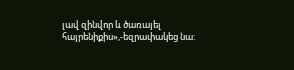լավ զինվոր և ծառայել հայրենիքիս»,-եզրափակեց նա: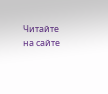Читайте на сайте